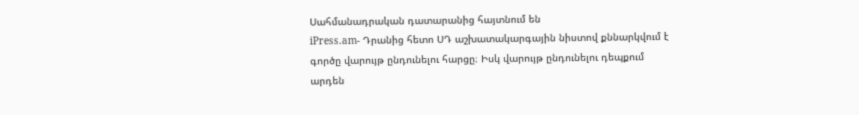Սահմանադրական դատարանից հայտնում են
iPress.am- Դրանից հետո ՍԴ աշխատակարգային նիստով քննարկվում է գործը վարույթ ընդունելու հարցը։ Իսկ վարույթ ընդունելու դեպքում արդեն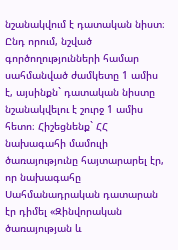նշանակվում է դատական նիստ։ Ընդ որում, նշված գործողությունների համար սահմանված ժամկետը 1 ամիս է, այսինքն` դատական նիստը նշանակվելու է շուրջ 1 ամիս հետո։ Հիշեցնենք` ՀՀ նախագահի մամուլի ծառայությունը հայտարարել էր, որ նախագահը Սահմանադրական դատարան էր դիմել «Զինվորական ծառայության և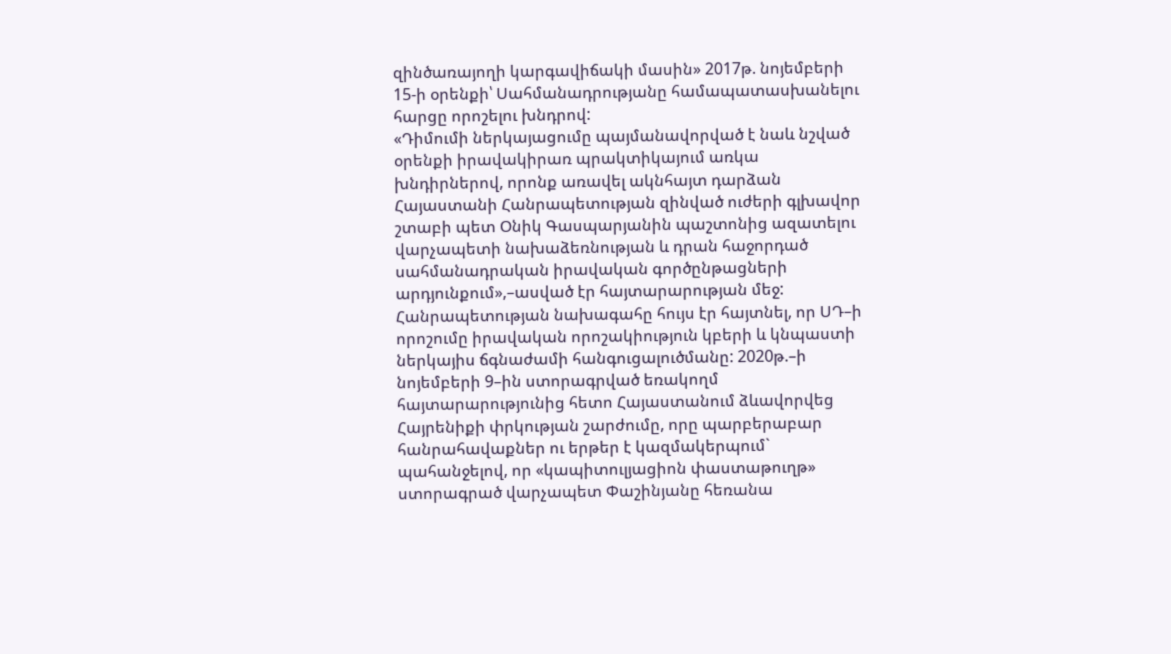զինծառայողի կարգավիճակի մասին» 2017թ. նոյեմբերի 15-ի օրենքի՝ Սահմանադրությանը համապատասխանելու հարցը որոշելու խնդրով:
«Դիմումի ներկայացումը պայմանավորված է նաև նշված օրենքի իրավակիրառ պրակտիկայում առկա խնդիրներով, որոնք առավել ակնհայտ դարձան Հայաստանի Հանրապետության զինված ուժերի գլխավոր շտաբի պետ Օնիկ Գասպարյանին պաշտոնից ազատելու վարչապետի նախաձեռնության և դրան հաջորդած սահմանադրական իրավական գործընթացների արդյունքում»,–ասված էր հայտարարության մեջ:
Հանրապետության նախագահը հույս էր հայտնել, որ ՍԴ–ի որոշումը իրավական որոշակիություն կբերի և կնպաստի ներկայիս ճգնաժամի հանգուցալուծմանը: 2020թ.–ի նոյեմբերի 9–ին ստորագրված եռակողմ հայտարարությունից հետո Հայաստանում ձևավորվեց Հայրենիքի փրկության շարժումը, որը պարբերաբար հանրահավաքներ ու երթեր է կազմակերպում` պահանջելով, որ «կապիտուլյացիոն փաստաթուղթ» ստորագրած վարչապետ Փաշինյանը հեռանա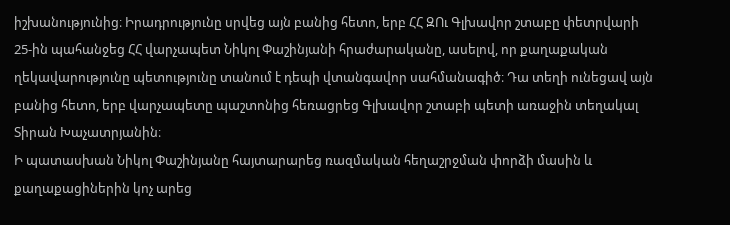իշխանությունից։ Իրադրությունը սրվեց այն բանից հետո, երբ ՀՀ ԶՈւ Գլխավոր շտաբը փետրվարի 25-ին պահանջեց ՀՀ վարչապետ Նիկոլ Փաշինյանի հրաժարականը, ասելով, որ քաղաքական ղեկավարությունը պետությունը տանում է դեպի վտանգավոր սահմանագիծ։ Դա տեղի ունեցավ այն բանից հետո, երբ վարչապետը պաշտոնից հեռացրեց Գլխավոր շտաբի պետի առաջին տեղակալ Տիրան Խաչատրյանին։
Ի պատասխան Նիկոլ Փաշինյանը հայտարարեց ռազմական հեղաշրջման փորձի մասին և քաղաքացիներին կոչ արեց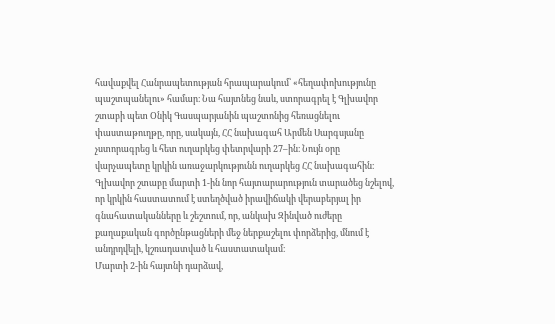հավաքվել Հանրապետության հրապարակում՝ «հեղափոխությունը պաշտպանելու» համար։ Նա հայտնեց նաև, ստորագրել է Գլխավոր շտաբի պետ Օնիկ Գասպարյանին պաշտոնից հեռացնելու փաստաթուղթը, որը, սակայն, ՀՀ նախագահ Արմեն Սարգսյանը չստորագրեց և հետ ուղարկեց փետրվարի 27–ին։ Նույն օրը վարչապետը կրկին առաջարկությունն ուղարկեց ՀՀ նախագահին։ Գլխավոր շտաբը մարտի 1-ին նոր հայտարարություն տարածեց նշելով, որ կրկին հաստատում է ստեղծված իրավիճակի վերաբերյալ իր գնահատականները և շեշտում, որ, անկախ Զինված ուժերը քաղաքական գործընթացների մեջ ներքաշելու փորձերից, մնում է անդրդվելի, կշռադատված և հաստատակամ։
Մարտի 2-ին հայտնի դարձավ,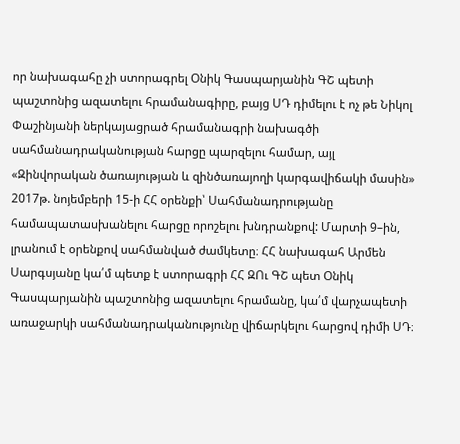որ նախագահը չի ստորագրել Օնիկ Գասպարյանին ԳՇ պետի պաշտոնից ազատելու հրամանագիրը, բայց ՍԴ դիմելու է ոչ թե Նիկոլ Փաշինյանի ներկայացրած հրամանագրի նախագծի սահմանադրականության հարցը պարզելու համար, այլ «Զինվորական ծառայության և զինծառայողի կարգավիճակի մասին» 2017թ. նոյեմբերի 15-ի ՀՀ օրենքի՝ Սահմանադրությանը համապատասխանելու հարցը որոշելու խնդրանքով: Մարտի 9–ին, լրանում է օրենքով սահմանված ժամկետը։ ՀՀ նախագահ Արմեն Սարգսյանը կա՛մ պետք է ստորագրի ՀՀ ԶՈւ ԳՇ պետ Օնիկ Գասպարյանին պաշտոնից ազատելու հրամանը, կա՛մ վարչապետի առաջարկի սահմանադրականությունը վիճարկելու հարցով դիմի ՍԴ։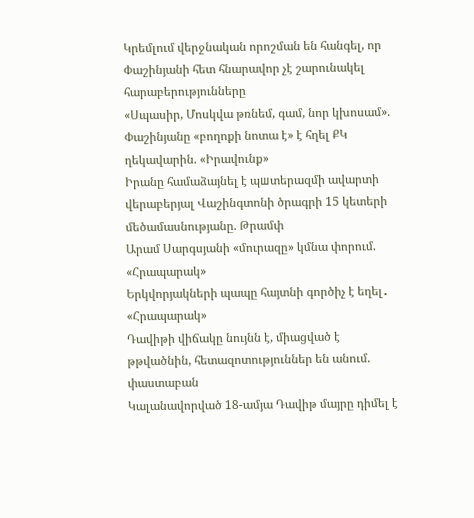Կրեմլում վերջնական որոշման են հանգել, որ Փաշինյանի հետ հնարավոր չէ շարունակել հարաբերությունները
«Սպասիր, Մոսկվա թռնեմ, գամ, նոր կխոսամ». Փաշինյանը «բողոքի նոտա է» է հղել ՔԿ ղեկավարին. «Իրավունք»
Իրանը համաձայնել է պшտերազմի ավարտի վերաբերյալ Վաշինգտոնի ծրագրի 15 կետերի մեծամասնությանը. Թրամփ
Արամ Սարգսյանի «մուրազը» կմնա փորում. «Հրապարակ»
Երկվորյակների պապը հայտնի գործիչ է եղել․ «Հրապարակ»
Դավիթի վիճակը նույնն է, միացված է թթվածնին, հետազոտություններ են անում. փաստաբան
Կալանավորված 18-ամյա Դավիթ մայրը դիմել է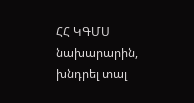ՀՀ ԿԳՄՍ նախարարին, խնդրել տալ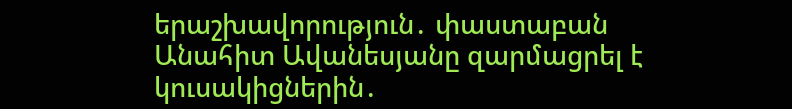երաշխավորություն․ փաստաբան
Անահիտ Ավանեսյանը զարմացրել է կուսակիցներին․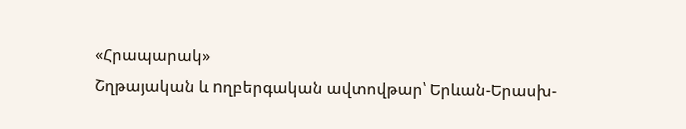«Հրապարակ»
Շղթայական և nղբերգական ավտովթար՝ Երևան-Երասխ-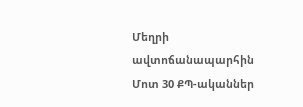Մեղրի ավտոճանապարհին
Մոտ 30 ՔՊ-ականներ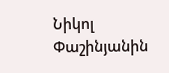Նիկոլ Փաշինյանին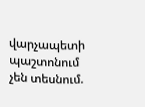վարչապետի պաշտոնում չեն տեսնում.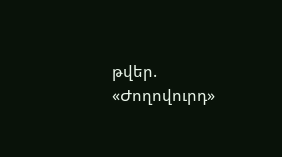թվեր. «Ժողովուրդ»